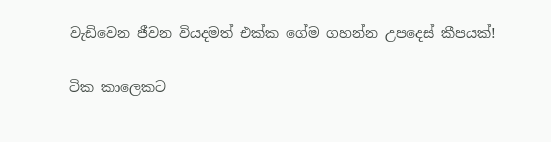වැඩිවෙන ජීවන වියදමත් එක්ක ගේම ගහන්න උපදෙස් කීපයක්!

ටික කාලෙකට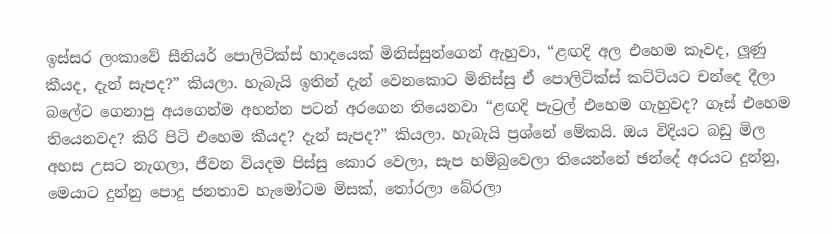ඉස්සර ලංකාවේ සීනියර් පොලිටික්ස් හාදයෙක් මිනිස්සුන්ගෙන් ඇහුවා, “ළඟදි අල එහෙම කෑවද, ලූණු කීයද, දැන් සැපද?” කියලා. හැබැයි ඉතින් දැන් වෙනකොට මිනිස්සු ඒ පොලිටික්ස් කට්ටියට චන්දෙ දීලා බලේට ගෙනාපු අයගෙන්ම අහන්න පටන් අරගෙන තියෙනවා “ළඟදි පැට්‍රල් එහෙම ගැහුවද? ගෑස් එහෙම තියෙනවද? කිරි පිටි එහෙම කීයද? දැන් සැපද?” කියලා. හැබැයි ප්‍රශ්නේ මේකයි. ඔය විදියට බඩු මිල අහස උසට නැගලා, ජීවන වියදම පිස්සු කොර වෙලා, සැප හම්බුවෙලා තියෙන්නේ ඡන්දේ අරයට දුන්නු, මෙයාට දුන්නු පොදු ජනතාව හැමෝටම මිසක්, තෝරලා බේරලා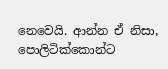නෙවෙයි. ආන්න ඒ නිසා, පොලිටික්කොන්ට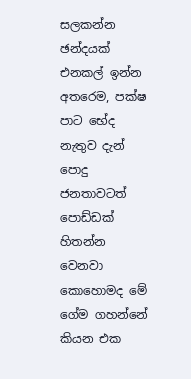සලකන්න ඡන්දයක් එනකල් ඉන්න අතරෙම, පක්ෂ පාට භේද නැතුව දැන් පොදු ජනතාවටත් පොඩ්ඩක් හිතන්න වෙනවා කොහොමද මේ ගේම ගහන්නේ කියන එක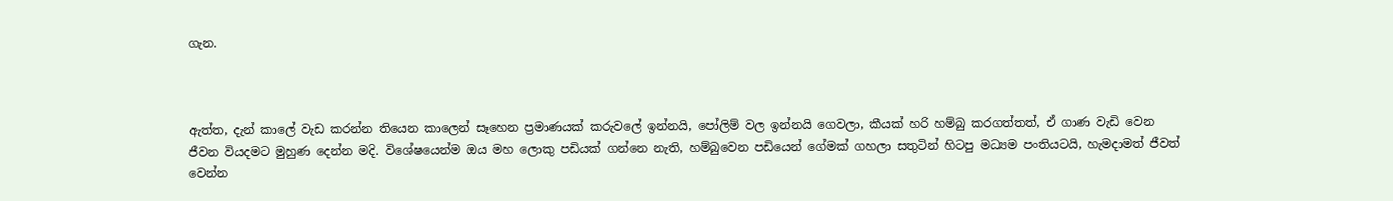ගැන.



ඇත්ත, දැන් කාලේ වැඩ කරන්න තියෙන කාලෙන් සෑහෙන ප්‍රමාණයක් කරුවලේ ඉන්නයි, පෝලිම් වල ඉන්නයි ගෙවලා, කීයක් හරි හම්බු කරගත්තත්, ඒ ගාණ වැඩි වෙන ජීවන වියදමට මුහුණ දෙන්න මදි. විශේෂයෙන්ම ඔය මහ ලොකු පඩියක් ගන්නෙ නැති, හම්බුවෙන පඩියෙන් ගේමක් ගහලා සතුටින් හිටපු මධ්‍යම පංතියටයි, හැමදාමත් ජීවත් වෙන්න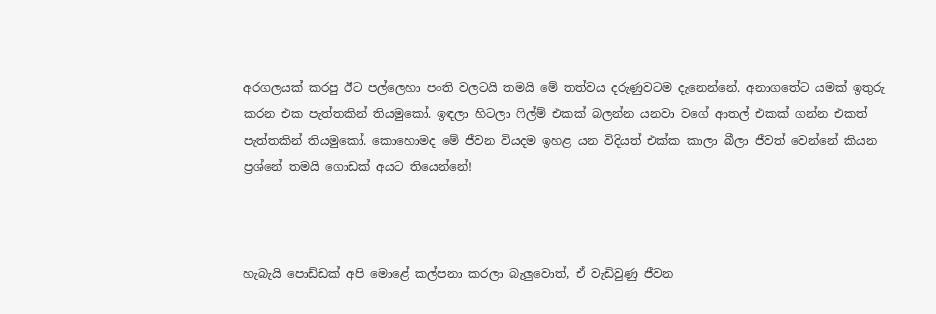අරගලයක් කරපු ඊට පල්ලෙහා පංති වලටයි තමයි මේ තත්වය දරුණුවටම දැනෙන්නේ. අනාගතේට යමක් ඉතුරු කරන එක පැත්තකින් තියමුකෝ. ඉඳලා හිටලා ෆිල්ම් එකක් බලන්න යනවා වගේ ආතල් එකක් ගන්න එකත් පැත්තකින් තියමුකෝ. කොහොමද මේ ජීවන වියදම ඉහළ යන විදියත් එක්ක කාලා බීලා ජීවත් වෙන්නේ කියන ප්‍රශ්නේ තමයි ගොඩක් අයට තියෙන්නේ!



හැබැයි පොඩ්ඩක් අපි මොළේ කල්පනා කරලා බැලුවොත්, ඒ වැඩිවුණු ජීවන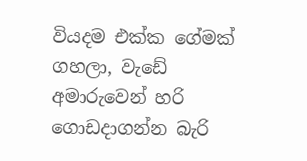වියදම එක්ක ගේමක් ගහලා, වැඩේ අමාරුවෙන් හරි ගොඩදාගන්න බැරි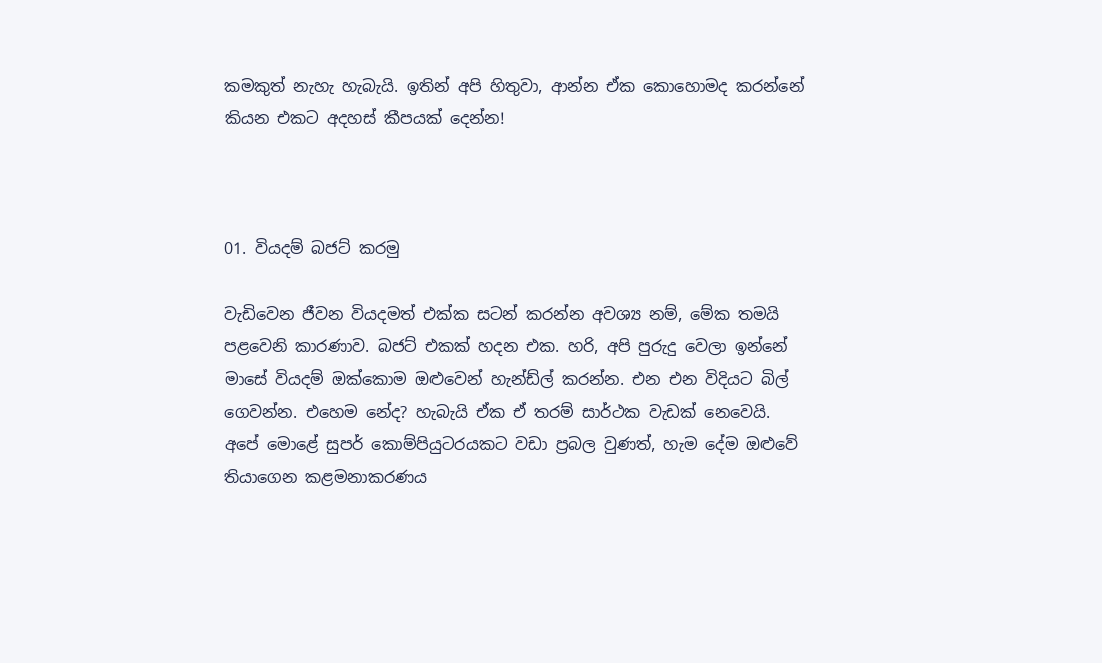කමකුත් නැහැ හැබැයි. ඉතින් අපි හිතුවා, ආන්න ඒක කොහොමද කරන්නේ කියන එකට අදහස් කීපයක් දෙන්න!



01. වියදම් බජට් කරමු

වැඩිවෙන ජීවන වියදමත් එක්ක සටන් කරන්න අවශ්‍ය නම්, මේක තමයි පළවෙනි කාරණාව. බජට් එකක් හදන එක. හරි, අපි පුරුදු වෙලා ඉන්නේ මාසේ වියදම් ඔක්කොම ඔළුවෙන් හැන්ඩ්ල් කරන්න. එන එන විදියට බිල් ගෙවන්න. එහෙම නේද? හැබැයි ඒක ඒ තරම් සාර්ථක වැඩක් නෙවෙයි. අපේ මොළේ සුපර් කොම්පියුටරයකට වඩා ප්‍රබල වුණත්, හැම දේම ඔළුවේ තියාගෙන කළමනාකරණය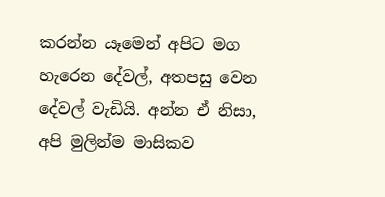කරන්න යෑමෙන් අපිට මග හැරෙන දේවල්, අතපසු වෙන දේවල් වැඩියි. අන්න ඒ නිසා, අපි මුලින්ම මාසිකව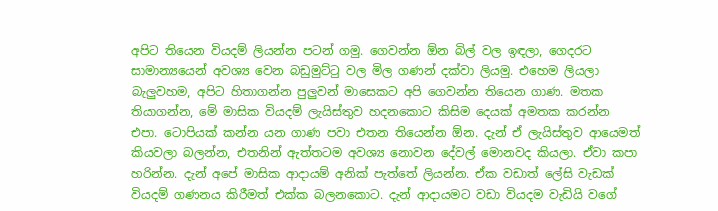අපිට තියෙන වියදම් ලියන්න පටන් ගමු. ගෙවන්න ඕන බිල් වල ඉඳලා, ගෙදරට සාමාන්‍යයෙන් අවශ්‍ය වෙන බඩුමුට්ටු වල මිල ගණන් දක්වා ලියමු. එහෙම ලියලා බැලුවහම, අපිට හිතාගන්න පුලුවන් මාසෙකට අපි ගෙවන්න තියෙන ගාණ. මතක තියාගන්න, මේ මාසික වියදම් ලැයිස්තුව හදනකොට කිසිම දෙයක් අමතක කරන්න එපා. ටොපියක් කන්න යන ගාණ පවා එතන තියෙන්න ඕන. දැන් ඒ ලැයිස්තුව ආයෙමත් කියවලා බලන්න, එතනින් ඇත්තටම අවශ්‍ය නොවන දේවල් මොනවද කියලා. ඒවා කපා හරින්න. දැන් අපේ මාසික ආදායම් අනික් පැත්තේ ලියන්න. ඒක වඩාත් ලේසි වැඩක් වියදම් ගණනය කිරීමත් එක්ක බලනකොට. දැන් ආදායමට වඩා වියදම වැඩියි වගේ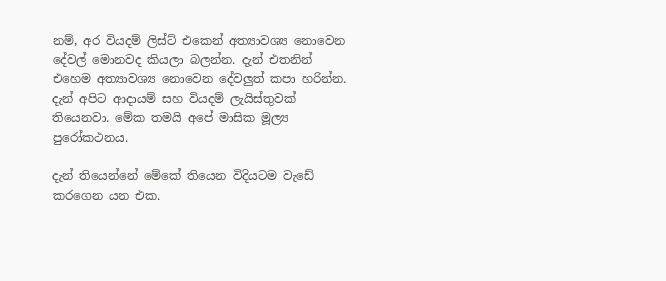නම්, අර වියදම් ලිස්ට් එකෙන් අත්‍යාවශ්‍ය නොවෙන දේවල් මොනවද කියලා බලන්න. දැන් එතනින් එහෙම අත්‍යාවශ්‍ය නොවෙන දේවලුත් කපා හරින්න. දැන් අපිට ආදායම් සහ වියදම් ලැයිස්තුවක් තියෙනවා. මේක තමයි අපේ මාසික මූල්‍ය පුරෝකථනය.

දැන් තියෙන්නේ මේකේ තියෙන විදියටම වැඩේ කරගෙන යන එක.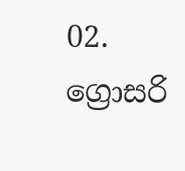02. ග්‍රොසරි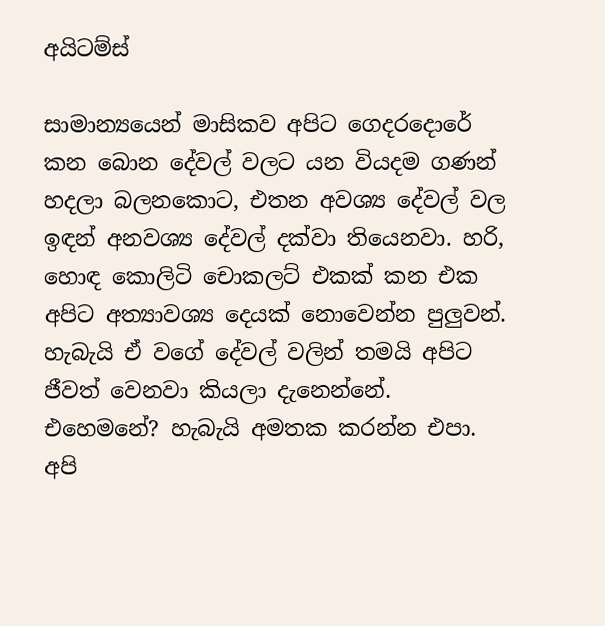අයිටම්ස්

සාමාන්‍යයෙන් මාසිකව අපිට ගෙදරදොරේ කන බොන දේවල් වලට යන වියදම ගණන් හදලා බලනකොට, එතන අවශ්‍ය දේවල් වල ඉඳන් අනවශ්‍ය දේවල් දක්වා තියෙනවා. හරි, හොඳ කොලිටි චොකලට් එකක් කන එක අපිට අත්‍යාවශ්‍ය දෙයක් නොවෙන්න පුලුවන්. හැබැයි ඒ වගේ දේවල් වලින් තමයි අපිට ජීවත් වෙනවා කියලා දැනෙන්නේ. එහෙමනේ? හැබැයි අමතක කරන්න එපා. අපි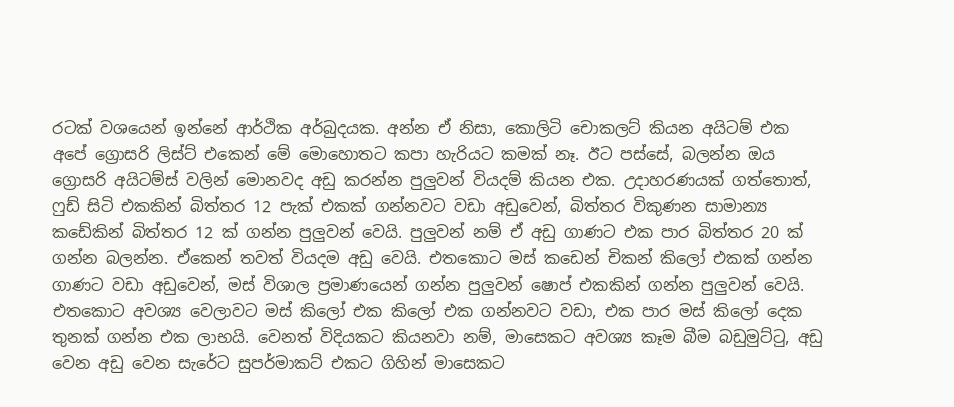රටක් වශයෙන් ඉන්නේ ආර්ථික අර්බුදයක. අන්න ඒ නිසා, කොලිටි චොකලට් කියන අයිටම් එක අපේ ග්‍රොසරි ලිස්ට් එකෙන් මේ මොහොතට කපා හැරියට කමක් නෑ. ඊට පස්සේ, බලන්න ඔය ග්‍රොසරි අයිටම්ස් වලින් මොනවද අඩු කරන්න පුලුවන් වියදම් කියන එක. උදාහරණයක් ගත්තොත්, ෆුඩ් සිටි එකකින් බිත්තර 12 පැක් එකක් ගන්නවට වඩා අඩුවෙන්, බිත්තර විකුණන සාමාන්‍ය කඩේකින් බිත්තර 12 ක් ගන්න පුලුවන් වෙයි. පුලුවන් නම් ඒ අඩු ගාණට එක පාර බිත්තර 20 ක් ගන්න බලන්න. ඒකෙන් තවත් වියදම අඩු වෙයි. එතකොට මස් කඩෙන් චිකන් කිලෝ එකක් ගන්න ගාණට වඩා අඩුවෙන්, මස් විශාල ප්‍රමාණයෙන් ගන්න පුලුවන් ෂොප් එකකින් ගන්න පුලුවන් වෙයි. එතකොට අවශ්‍ය වෙලාවට මස් කිලෝ එක කිලෝ එක ගන්නවට වඩා, එක පාර මස් කිලෝ දෙක තුනක් ගන්න එක ලාභයි. වෙනත් විදියකට කියනවා නම්, මාසෙකට අවශ්‍ය කෑම බීම බඩුමුට්ටු, අඩු වෙන අඩු වෙන සැරේට සුපර්මාකට් එකට ගිහින් මාසෙකට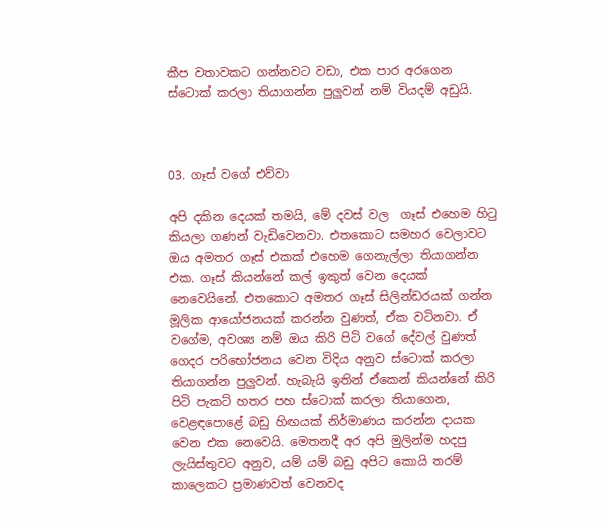කීප වතාවකට ගන්නවට වඩා, එක පාර අරගෙන ස්ටොක් කරලා තියාගන්න පුලුවන් නම් වියදම් අඩුයි.



03. ගෑස් වගේ එව්වා

අපි දකින දෙයක් තමයි, මේ දවස් වල  ගෑස් එහෙම හිටු කියලා ගණන් වැඩිවෙනවා. එතකොට සමහර වෙලාවට ඔය අමතර ගෑස් එකක් එහෙම ගෙනැල්ලා තියාගන්න එක. ගෑස් කියන්නේ කල් ඉකුත් වෙන දෙයක් නෙවෙයිනේ. එතකොට අමතර ගෑස් සිලින්ඩරයක් ගන්න මූලික ආයෝජනයක් කරන්න වුණත්, ඒක වටිනවා. ඒ වගේම, අවශ්‍ය නම් ඔය කිරි පිටි වගේ දේවල් වුණත් ගෙදර පරිභෝජනය වෙන විදිය අනුව ස්ටොක් කරලා තියාගන්න පුලුවන්. හැබැයි ඉතින් ඒකෙන් කියන්නේ කිරි පිටි පැකට් හතර පහ ස්ටොක් කරලා තියාගෙන, වෙළඳපොළේ බඩු හිඟයක් නිර්මාණය කරන්න දායක වෙන එක නෙවෙයි. මෙතනදී අර අපි මුලින්ම හදපු ලැයිස්තුවට අනුව, යම් යම් බඩු අපිට කොයි තරම් කාලෙකට ප්‍රමාණවත් වෙනවද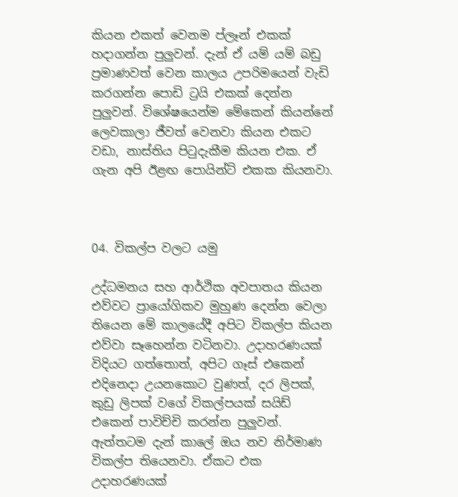කියන එකත් වෙනම ප්ලෑන් එකක් හදාගන්න පුලුවන්. දැන් ඒ යම් යම් බඩු ප්‍රමාණවත් වෙන කාලය උපරිමයෙන් වැඩි කරගන්න පොඩි ට්‍රයි එකක් දෙන්න පුලුවන්. විශේෂයෙන්ම මේකෙන් කියන්නේ ලෙවකාලා ජීවත් වෙනවා කියන එකට වඩා, නාස්තිය පිටුදැකීම කියන එක. ඒ ගැන අපි ඊළඟ පොයින්ට් එකක කියනවා.



04. විකල්ප වලට යමු

උද්ධමනය සහ ආර්ථික අවපාතය කියන එව්වට ප්‍රායෝගිකව මුහුණ දෙන්න වෙලා තියෙන මේ කාලයේදී අපිට විකල්ප කියන එව්වා සෑහෙන්න වටිනවා. උදාහරණයක් විදියට ගත්තොත්, අපිට ගෑස් එකෙන් එදිනෙදා උයනකොට වුණත්, දර ලිපක්, කුඩු ලිපක් වගේ විකල්පයක් සයිඩ් එකෙන් පාවිච්චි කරන්න පුලුවන්. ඇත්තටම දැන් කාලේ ඔය නව නිර්මාණ විකල්ප තියෙනවා. ඒකට එක උදාහරණයක්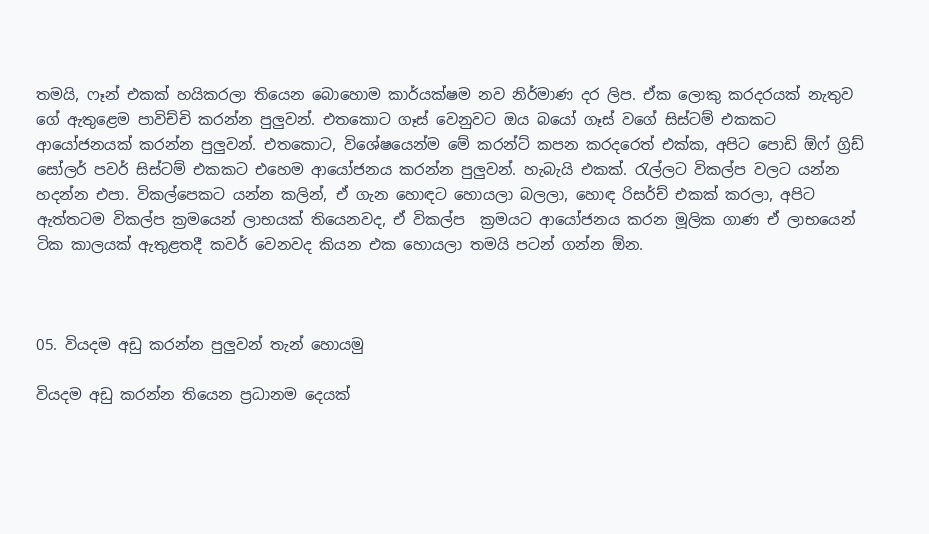තමයි, ෆෑන් එකක් හයිකරලා තියෙන බොහොම කාර්යක්ෂම නව නිර්මාණ දර ලිප. ඒක ලොකු කරදරයක් නැතුව ගේ ඇතුළෙම පාවිච්චි කරන්න පුලුවන්. එතකොට ගෑස් වෙනුවට ඔය බයෝ ගෑස් වගේ සිස්ටම් එකකට ආයෝජනයක් කරන්න පුලුවන්. එතකොට, විශේෂයෙන්ම මේ කරන්ට් කපන කරදරෙත් එක්ක, අපිට පොඩි ඕෆ් ග්‍රිඩ් සෝලර් පවර් සිස්ටම් එකකට එහෙම ආයෝජනය කරන්න පුලුවන්. හැබැයි එකක්. රැල්ලට විකල්ප වලට යන්න හදන්න එපා. විකල්පෙකට යන්න කලින්, ඒ ගැන හොඳට හොයලා බලලා, හොඳ රිසර්ච් එකක් කරලා, අපිට ඇත්තටම විකල්ප ක්‍රමයෙන් ලාභයක් තියෙනවද, ඒ විකල්ප  ක්‍රමයට ආයෝජනය කරන මූලික ගාණ ඒ ලාභයෙන් ටික කාලයක් ඇතුළතදී කවර් වෙනවද කියන එක හොයලා තමයි පටන් ගන්න ඕන.



05. වියදම අඩු කරන්න පුලුවන් තැන් හොයමු

වියදම අඩු කරන්න තියෙන ප්‍රධානම දෙයක්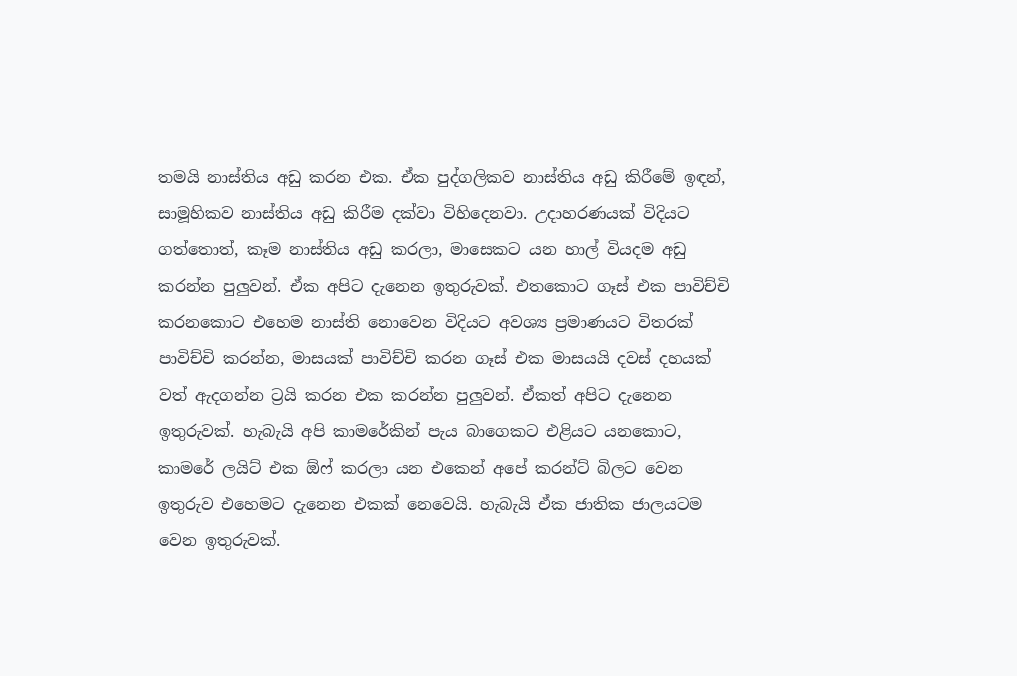තමයි නාස්තිය අඩු කරන එක. ඒක පුද්ගලිකව නාස්තිය අඩු කිරීමේ ඉඳන්, සාමූහිකව නාස්තිය අඩු කිරීම දක්වා විහිදෙනවා. උදාහරණයක් විදියට ගත්තොත්, කෑම නාස්තිය අඩු කරලා, මාසෙකට යන හාල් වියදම අඩු කරන්න පුලුවන්. ඒක අපිට දැනෙන ඉතුරුවක්. එතකොට ගෑස් එක පාවිච්චි කරනකොට එහෙම නාස්ති නොවෙන විදියට අවශ්‍ය ප්‍රමාණයට විතරක් පාවිච්චි කරන්න, මාසයක් පාවිච්චි කරන ගෑස් එක මාසයයි දවස් දහයක් වත් ඇදගන්න ට්‍රයි කරන එක කරන්න පුලුවන්. ඒකත් අපිට දැනෙන ඉතුරුවක්. හැබැයි අපි කාමරේකින් පැය බාගෙකට එළියට යනකොට, කාමරේ ලයිට් එක ඕෆ් කරලා යන එකෙන් අපේ කරන්ට් බිලට වෙන ඉතුරුව එහෙමට දැනෙන එකක් නෙවෙයි. හැබැයි ඒක ජාතික ජාලයටම වෙන ඉතුරුවක්.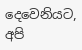දෙවෙනියට, අපි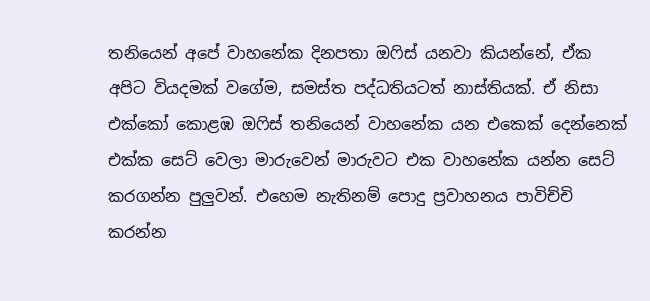තනියෙන් අපේ වාහනේක දිනපතා ඔෆිස් යනවා කියන්නේ, ඒක අපිට වියදමක් වගේම, සමස්ත පද්ධතියටත් නාස්තියක්. ඒ නිසා එක්කෝ කොළඹ ඔෆිස් තනියෙන් වාහනේක යන එකෙක් දෙන්නෙක් එක්ක සෙට් වෙලා මාරුවෙන් මාරුවට එක වාහනේක යන්න සෙට් කරගන්න පුලුවන්. එහෙම නැතිනම් පොදු ප්‍රවාහනය පාවිච්චි කරන්න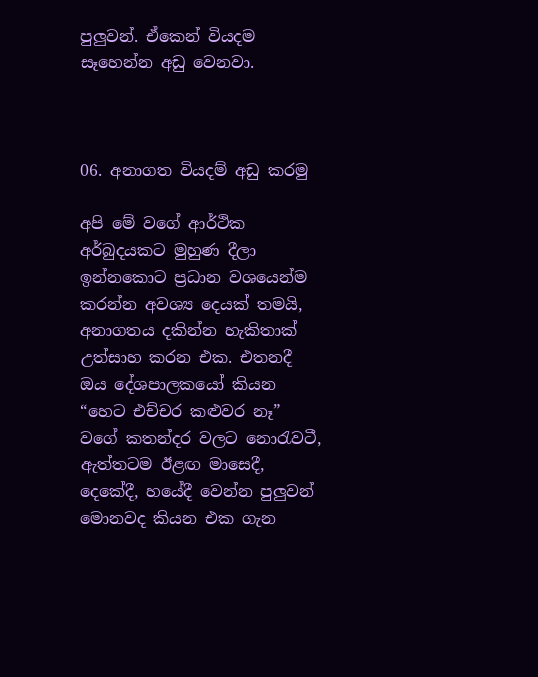පුලුවන්. ඒකෙන් වියදම සෑහෙන්න අඩු වෙනවා.



06. අනාගත වියදම් අඩු කරමු

අපි මේ වගේ ආර්ථික අර්බුදයකට මුහුණ දීලා ඉන්නකොට ප්‍රධාන වශයෙන්ම කරන්න අවශ්‍ය දෙයක් තමයි, අනාගතය දකින්න හැකිතාක් උත්සාහ කරන එක. එතනදී ඔය දේශපාලකයෝ කියන “හෙට එච්චර කළුවර නෑ” වගේ කතන්දර වලට නොරැවටී, ඇත්තටම ඊළඟ මාසෙදී, දෙකේදී, හයේදී වෙන්න පුලුවන් මොනවද කියන එක ගැන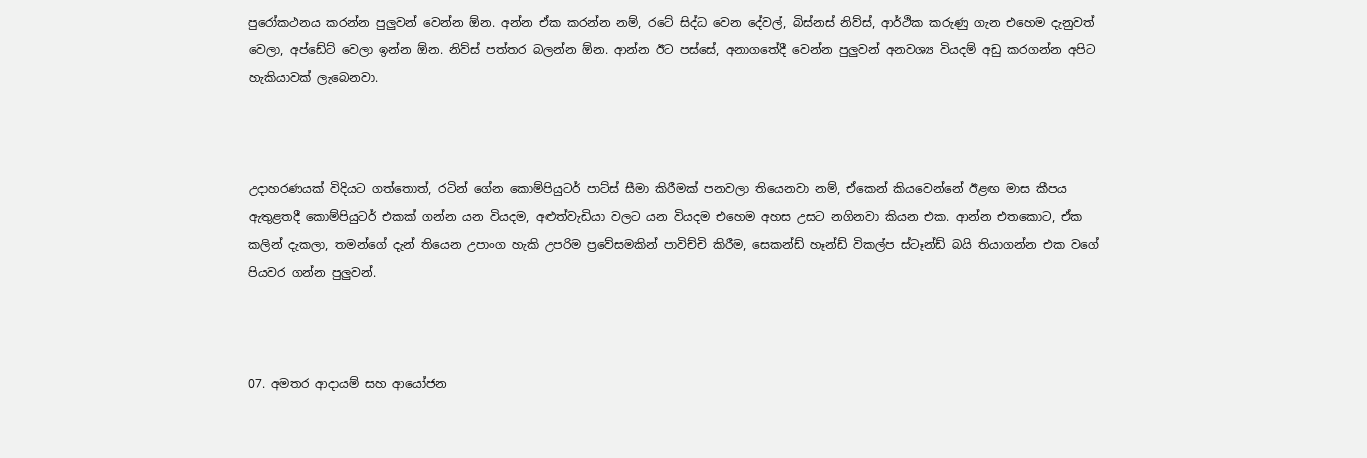පුරෝකථනය කරන්න පුලුවන් වෙන්න ඕන. අන්න ඒක කරන්න නම්, රටේ සිද්ධ වෙන දේවල්, බිස්නස් නිව්ස්, ආර්ථික කරුණු ගැන එහෙම දැනුවත් වෙලා, අප්ඩේට් වෙලා ඉන්න ඕන. නිව්ස් පත්තර බලන්න ඕන. ආන්න ඊට පස්සේ, අනාගතේදී වෙන්න පුලුවන් අනවශ්‍ය වියදම් අඩු කරගන්න අපිට හැකියාවක් ලැබෙනවා.



උදාහරණයක් විදියට ගත්තොත්, රටින් ගේන කොම්පියුටර් පාට්ස් සීමා කිරීමක් පනවලා තියෙනවා නම්, ඒකෙන් කියවෙන්නේ ඊළඟ මාස කීපය ඇතුළතදී කොම්පියුටර් එකක් ගන්න යන වියදම, අළුත්වැඩියා වලට යන වියදම එහෙම අහස උසට නගිනවා කියන එක. ආන්න එතකොට, ඒක කලින් දැකලා, තමන්ගේ දැන් තියෙන උපාංග හැකි උපරිම ප්‍රවේසමකින් පාවිච්චි කිරීම, සෙකන්ඩ් හෑන්ඩ් විකල්ප ස්ටෑන්ඩ් බයි තියාගන්න එක වගේ පියවර ගන්න පුලුවන්.



07. අමතර ආදායම් සහ ආයෝජන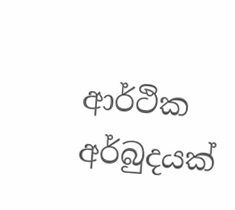ආර්ථික අර්බුදයක්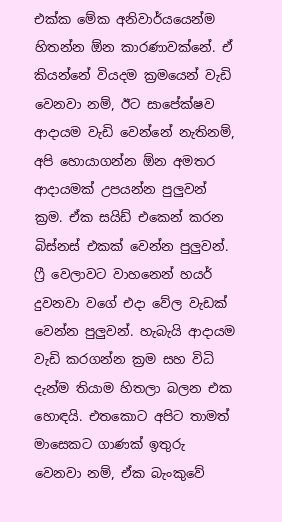එක්ක මේක අනිවාර්යයෙන්ම හිතන්න ඕන කාරණාවක්නේ. ඒ කියන්නේ වියදම ක්‍රමයෙන් වැඩි වෙනවා නම්, ඊට සාපේක්ෂව ආදායම වැඩි වෙන්නේ නැතිනම්, අපි හොයාගන්න ඕන අමතර ආදායමක් උපයන්න පුලුවන් ක්‍රම. ඒක සයිඩ් එකෙන් කරන බිස්නස් එකක් වෙන්න පුලුවන්. ෆ්‍රී වෙලාවට වාහනෙන් හයර් දුවනවා වගේ එදා වේල වැඩක් වෙන්න පුලුවන්. හැබැයි ආදායම වැඩි කරගන්න ක්‍රම සහ විධි දැන්ම තියාම හිතලා බලන එක හොඳයි. එතකොට අපිට තාමත් මාසෙකට ගාණක් ඉතුරු වෙනවා නම්, ඒක බැංකුවේ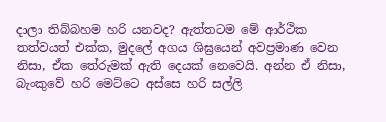දාලා තිබ්බහම හරි යනවද? ඇත්තටම මේ ආර්ථික තත්වයත් එක්ක, මුදලේ අගය ශිඝ්‍රයෙන් අවප්‍රමාණ වෙන නිසා, ඒක තේරුමක් ඇති දෙයක් නෙවෙයි. අන්න ඒ නිසා, බැංකුවේ හරි මෙට්ටෙ අස්සෙ හරි සල්ලි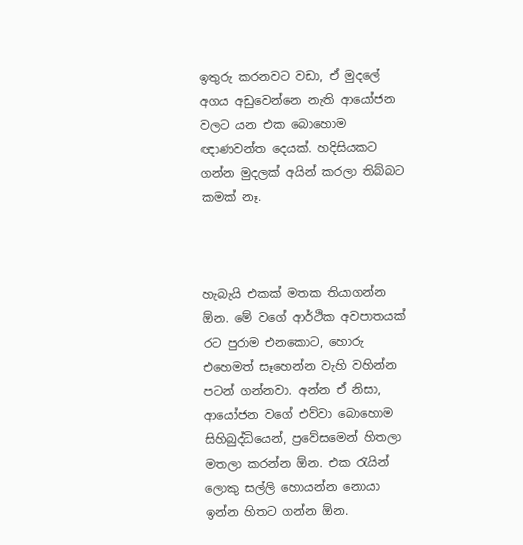ඉතුරු කරනවට වඩා, ඒ මුදලේ අගය අඩුවෙන්නෙ නැති ආයෝජන වලට යන එක බොහොම ඥාණවන්ත දෙයක්. හදිසියකට ගන්න මුදලක් අයින් කරලා තිබ්බට කමක් නෑ.



හැබැයි එකක් මතක තියාගන්න ඕන. මේ වගේ ආර්ථික අවපාතයක් රට පුරාම එනකොට, හොරු එහෙමත් සෑහෙන්න වැහි වහින්න පටන් ගන්නවා. අන්න ඒ නිසා, ආයෝජන වගේ එව්වා බොහොම සිහිබුද්ධියෙන්, ප්‍රවේසමෙන් හිතලා මතලා කරන්න ඕන. එක රැයින් ලොකු සල්ලි හොයන්න නොයා ඉන්න හිතට ගන්න ඕන.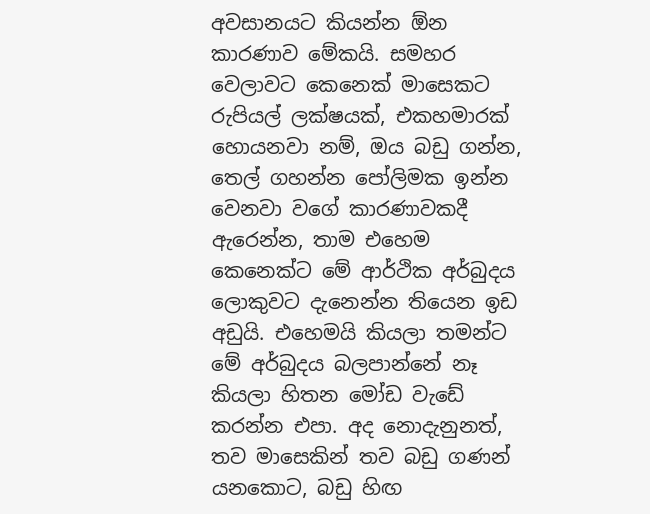අවසානයට කියන්න ඕන කාරණාව මේකයි. සමහර වෙලාවට කෙනෙක් මාසෙකට රුපියල් ලක්ෂයක්, එකහමාරක් හොයනවා නම්, ඔය බඩු ගන්න, තෙල් ගහන්න පෝලිමක ඉන්න වෙනවා වගේ කාරණාවකදී ඇරෙන්න, තාම එහෙම කෙනෙක්ට මේ ආර්ථික අර්බුදය ලොකුවට දැනෙන්න තියෙන ඉඩ අඩුයි. එහෙමයි කියලා තමන්ට මේ අර්බුදය බලපාන්නේ නෑ කියලා හිතන මෝඩ වැඩේ කරන්න එපා. අද නොදැනුනත්, තව මාසෙකින් තව බඩු ගණන් යනකොට, බඩු හිඟ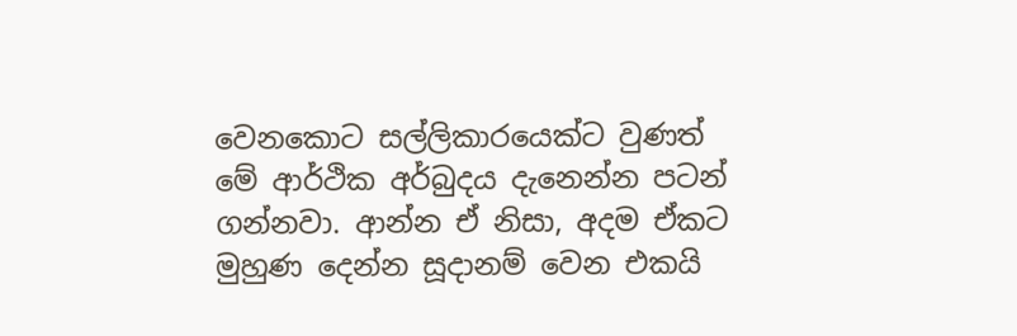වෙනකොට සල්ලිකාරයෙක්ට වුණත් මේ ආර්ථික අර්බුදය දැනෙන්න පටන් ගන්නවා. ආන්න ඒ නිසා, අදම ඒකට මුහුණ දෙන්න සූදානම් වෙන එකයි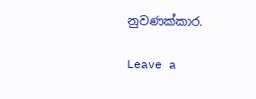නුවණක්කාර.

Leave a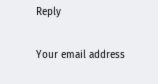Reply

Your email address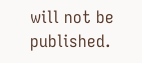will not be published.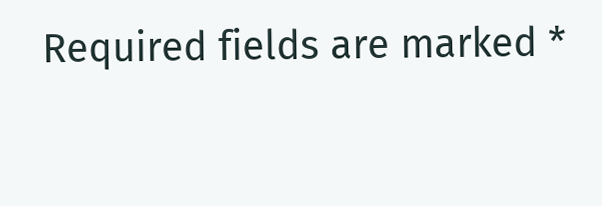Required fields are marked *